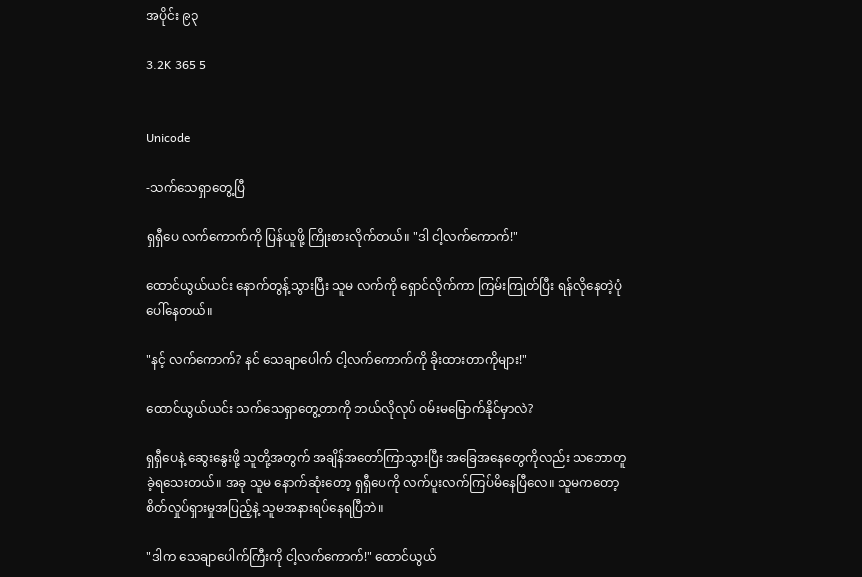အပိုင်း ၉၃

3.2K 365 5


Unicode

-သက်သေရှာတွေ့ပြီ

ရှရှီပေ လက်ကောက်ကို ပြန်ယူဖို့ ကြိုးစားလိုက်တယ်။ "ဒါ ငါ့လက်ကောက်!"

ထောင်ယွယ်ယင်း နောက်တွန့်သွားပြီး သူမ လက်ကို ရှောင်လိုက်ကာ ကြမ်းကြုတ်ပြီး ရန်လိုနေတဲ့ပုံပေါ်နေတယ်။

"နင့် လက်ကောက်? နင် သေချာပေါက် ငါ့လက်ကောက်ကို ခိုးထားတာကိုများ!"

ထောင်ယွယ်ယင်း သက်သေရှာတွေ့တာကို ဘယ်လိုလုပ် ဝမ်းမမြောက်နိုင်မှာလဲ?

ရှရှီပေနဲ့ ဆွေးနွေးဖို့ သူတို့အတွက် အချိန်အတော်ကြာသွားပြီး အခြေအနေတွေကိုလည်း သဘောတူခဲ့ရသေးတယ်။ အခု သူမ နောက်ဆုံးတော့ ရှရှီပေကို လက်ပူးလက်ကြပ်မိနေပြီလေ။ သူမကတော့ စိတ်လှုပ်ရှားမှုအပြည့်နဲ့ သူမအနားရပ်နေရပြီ‌ဘဲ။

"ဒါက သေချာပေါက်ကြီးကို ငါ့လက်ကောက်!" ထောင်ယွယ်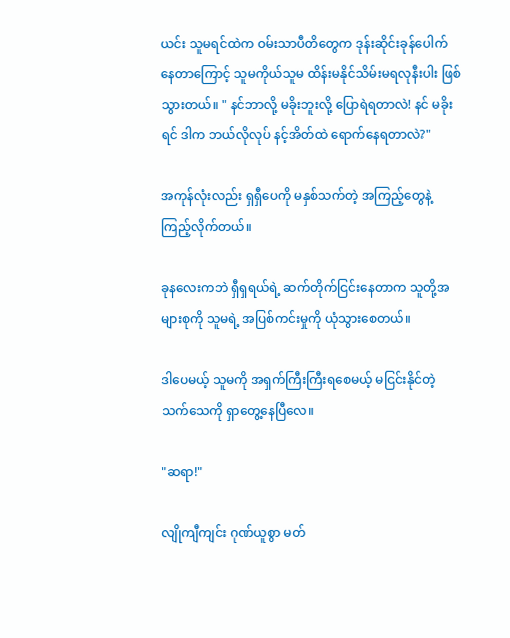ယင်း သူမရင်ထဲက ဝမ်းသာပီတိတွေက ဒုန်းဆိုင်းခုန်ပေါက်နေတာကြောင့် သူမကိုယ်သူမ ထိန်းမနိုင်သိမ်းမရလုနီးပါး ဖြစ်သွားတယ်။ " နင်ဘာလို့ မခိုးဘူးလို့ ပြောရဲရတာလဲ! နင် မခိုးရင် ဒါက ဘယ်လိုလုပ် နင့်အိတ်ထဲ ရောက်နေရတာလဲ?"

အကုန်လုံးလည်း ရှရှီပေကို မနှစ်သက်တဲ့ အကြည့်တွေနဲ့ ကြည့်လိုက်တယ်။

ခု‌နလေးကဘဲ ရှီရှရယ်ရဲ့ ဆက်တိုက်ငြင်းနေတာက သူတို့အများစုကို သူမရဲ့ အပြစ်ကင်းမှုကို ယုံသွားစေတယ်။

ဒါပေမယ့် သူမကို အရှက်ကြီးကြီးရစေမယ့် မငြင်းနိုင်တဲ့ သက်သေကို ရှာတွေ့နေပြီလေ။

"ဆရာ!"

လျိုကျီကျင်း ဂုဏ်ယူစွာ မတ်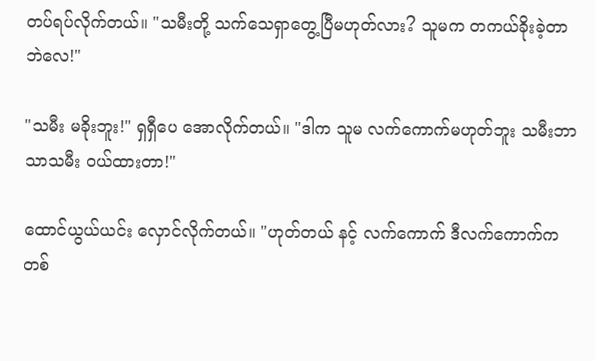တပ်ရပ်လိုက်တယ်။ "သမီးတို့ သက်သေရှာတွေ့ပြီမဟုတ်လား? သူမက တကယ်ခိုးခဲ့တာဘဲလေ!"

"သမီး မခိုးဘူး!" ရှရှီပေ အောလိုက်တယ်။ "ဒါက သူမ လက်ကောက်မဟုတ်ဘူး သမီးဘာသာသမီး ဝယ်ထားတာ!"

ထောင်ယွယ်ယင်း လှောင်လိုက်တယ်။ "ဟုတ်တယ် နင့် လက်ကောက် ဒီလက်ကောက်က တစ်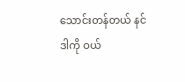သောင်းတန်တယ် နင် ဒါကို ဝယ်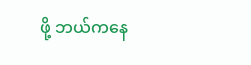ဖို့ ဘယ်ကနေ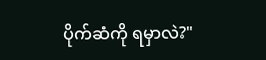ပိုက်ဆံကို ရမှာလဲ?"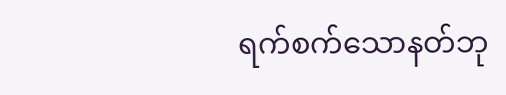ရက်စက်သောနတ်ဘု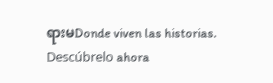ရားမDonde viven las historias. Descúbrelo ahora